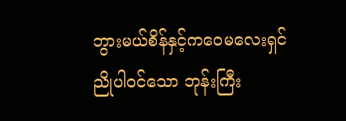ဘွားမယ်စိန်နှင့်ကဝေမလေးရှင်ညိုပါဝင်သော ဘုန်းကြီး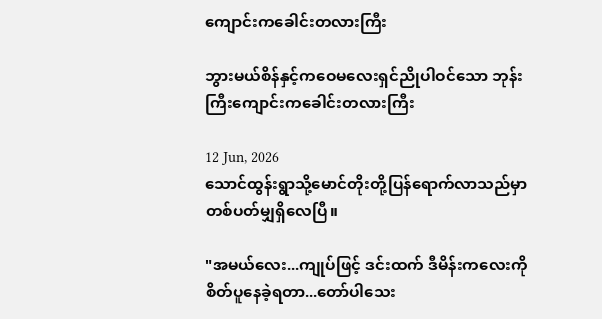ကျောင်းကခေါင်းတလားကြီး

ဘွားမယ်စိန်နှင့်ကဝေမလေးရှင်ညိုပါဝင်သော ဘုန်းကြီးကျောင်းကခေါင်းတလားကြီး

12 Jun, 2026
သောင်ထွန်းရွာသို့မောင်တိုးတို့ပြန်ရောက်လာသည်မှာ
တစ်ပတ်မျှရှိလေပြီ။

"အမယ်လေး...ကျုပ်ဖြင့် ဒင်းထက် ဒီမိန်းကလေးကို
စိတ်ပူနေခဲ့ရတာ...တော်ပါသေး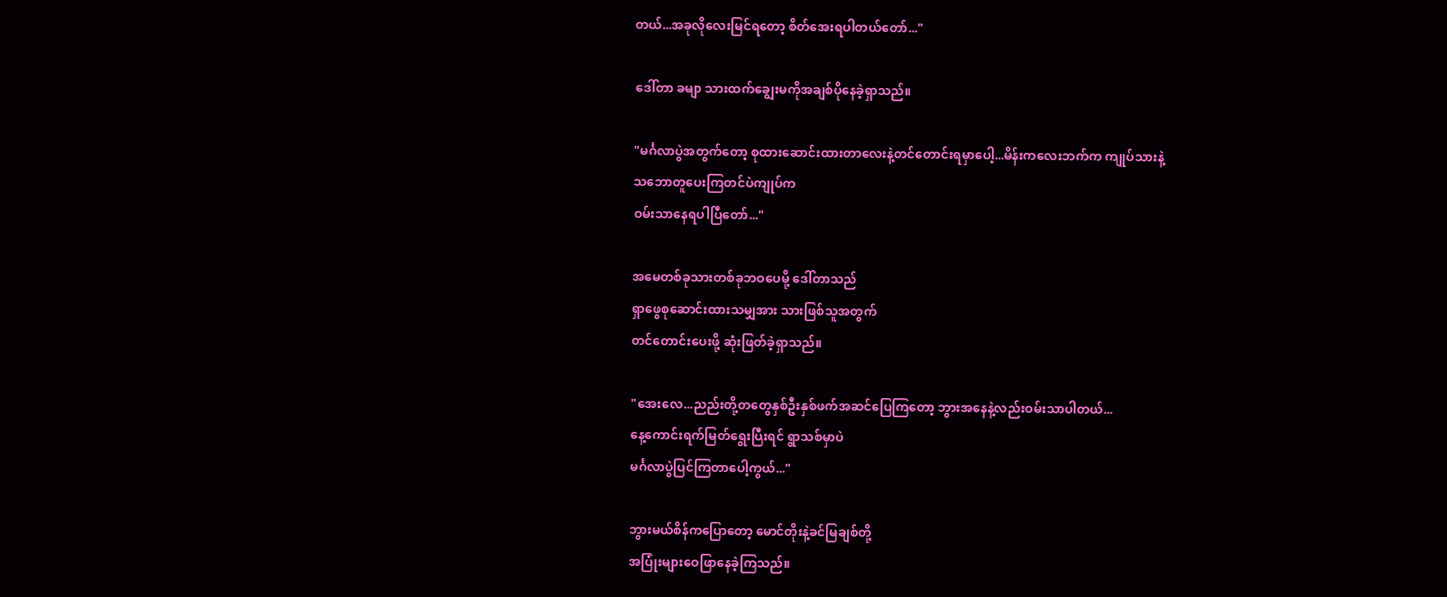တယ်...အခုလိုလေးမြင်ရတော့ စိတ်အေးရပါတယ်တော်..."

ဒေါ်တာ ခမျာ သားထက်ချွေးမကိုအချစ်ပိုနေခဲ့ရှာသည်။

"မင်္ဂလာပွဲအတွက်တော့ စုထားဆောင်းထားတာလေးနဲ့တင်တောင်းရမှာပေါ့...မိန်းကလေးဘက်က ကျုပ်သားနဲ့
သဘောတူပေးကြတင်ပဲကျုပ်က
ဝမ်းသာနေရပါပြီတော်..."

အမေတစ်ခုသားတစ်ခုဘဝပေမို့ ဒေါ်တာသည်
ရှာဖွေစုဆောင်းထားသမျှအား သားဖြစ်သူအတွက်
တင်တောင်းပေးဖို့ ဆုံးဖြတ်ခဲ့ရှာသည်။

"အေးလေ...ညည်းတို့တတွေနှစ်ဦးနှစ်ဖက်အဆင်ပြေကြတော့ ဘွားအနေနဲ့လည်းဝမ်းသာပါတယ်...
နေ့ကောင်းရက်မြတ်ရွေးပြီးရင် ရွာသစ်မှာပဲ
မင်္ဂလာပွဲပြင်ကြတာပေါ့ကွယ်..."

ဘွားမယ်စိန်ကပြောတော့ မောင်တိုးနဲ့ခင်မြချစ်တို့
အပြုံးများဝေဖြာနေခဲ့ကြသည်။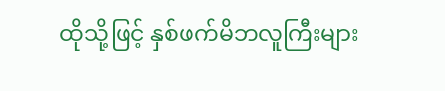ထိုသို့ဖြင့် နှစ်ဖက်မိဘလူကြီးများ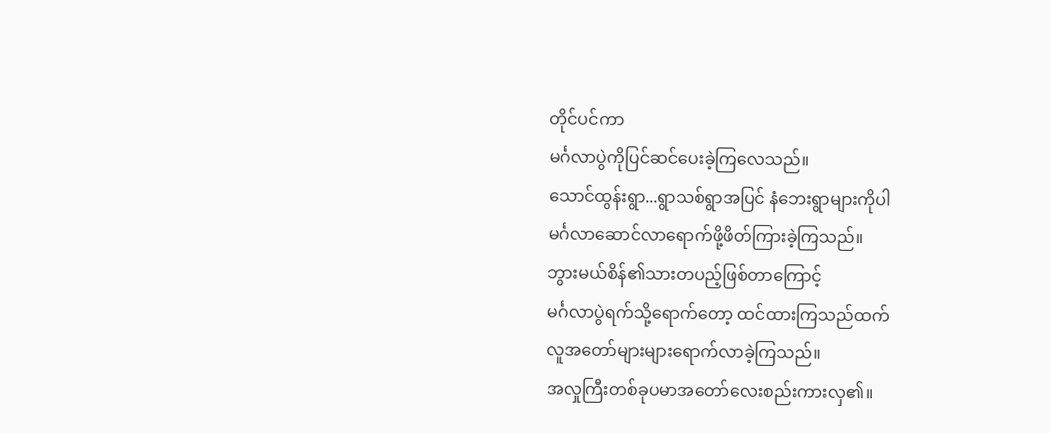တိုင်ပင်ကာ
မင်္ဂလာပွဲကိုပြင်ဆင်ပေးခဲ့ကြလေသည်။
သောင်ထွန်းရွာ...ရွာသစ်ရွာအပြင် နံဘေးရွာများကိုပါ
မင်္ဂလာဆောင်လာရောက်ဖို့ဖိတ်ကြားခဲ့ကြသည်။
ဘွားမယ်စိန်၏သားတပည့်ဖြစ်တာကြောင့်
မင်္ဂလာပွဲရက်သို့ရောက်တော့ ထင်ထားကြသည်ထက်
လူအတော်များများရောက်လာခဲ့ကြသည်။
အလှုကြီးတစ်ခုပမာအတော်လေးစည်းကားလှ၏။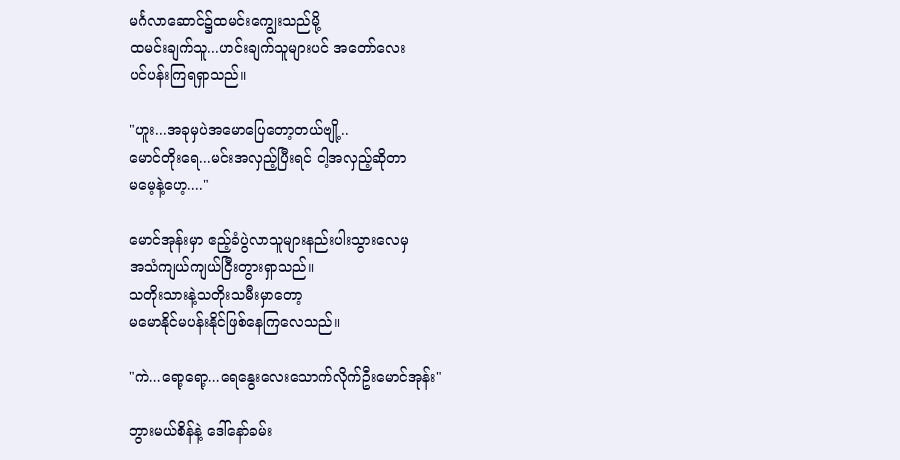မင်္ဂလာဆောင်၌ထမင်းကျွေးသည်မို့
ထမင်းချက်သူ...ဟင်းချက်သူများပင် အတော်လေး
ပင်ပန်းကြရရှာသည်။

"ဟူး...အခုမှပဲအမောပြေတော့တယ်ဗျို့..
မောင်တိုးရေ...မင်းအလှည့်ပြီးရင် ငါ့အလှည့်ဆိုတာ
မမေ့နဲ့ဟေ့...."

မောင်အုန်းမှာ ဧည့်ခံပွဲလာသူများနည်းပါးသွားလေမှ
အသံကျယ်ကျယ်ငြီးတွားရှာသည်။
သတိုးသားနဲ့သတိုးသမီးမှာတော့
မမောနိုင်မပန်းနိုင်ဖြစ်နေကြလေသည်။

"ကဲ...ရော့ရော့...ရေနွေးလေးသောက်လိုက်ဦးမောင်အုန်း"

ဘွားမယ်စိန်နဲ့ ဒေါ်နော်ခမ်း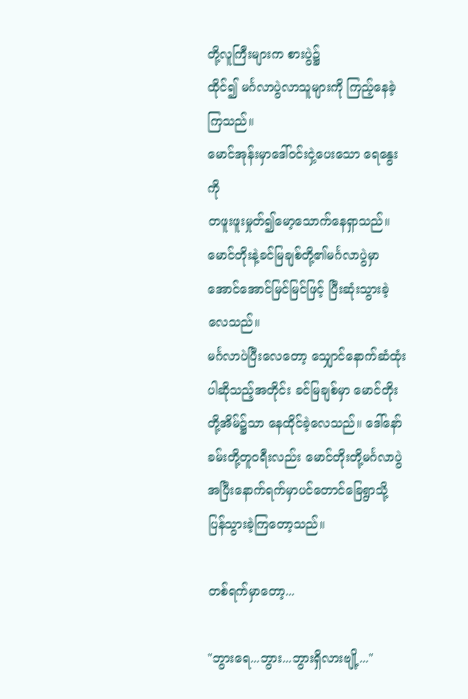တို့လူကြီးများက စားပွဲ၌
ထိုင်၍ မင်္ဂလာပွဲလာသူများကို ကြည့်နေခဲ့ကြသည်။
မောင်အုန်းမှာဒေါ်ဝင်းငှဲ့ပေးသော ရေနွေးကို
တဖူးဖူးမှုတ်၍မော့သောက်နေရှာသည်။
မောင်တိုးနဲ့ခင်မြချစ်တို့၏မင်္ဂလာပွဲမှာအောင်အောင်မြင်မြင်ဖြင့် ပြီးဆုံးသွားခဲ့လေသည်။
မင်္ဂလာပဲပြီးလေတော့ သျှောင်နောက်ဆံထုံးပါဆိုသည့်အတိုင်း ခင်မြချစ်မှာ မောင်တိုးတို့အိမ်၌သာ နေထိုင်ခဲ့လေသည်။ ဒေါ်နော်ခမ်းတို့တူဝရီးလည်း မောင်တိုးတို့မင်္ဂလာပွဲအပြီးနောက်ရက်မှာပင်တောင်ခြေရွာသို့
ပြန်သွားခဲ့ကြတော့သည်။

တစ်ရက်မှာတော့...

"ဘွားရေ...ဘွား...ဘွားရှိလားဗျို့..."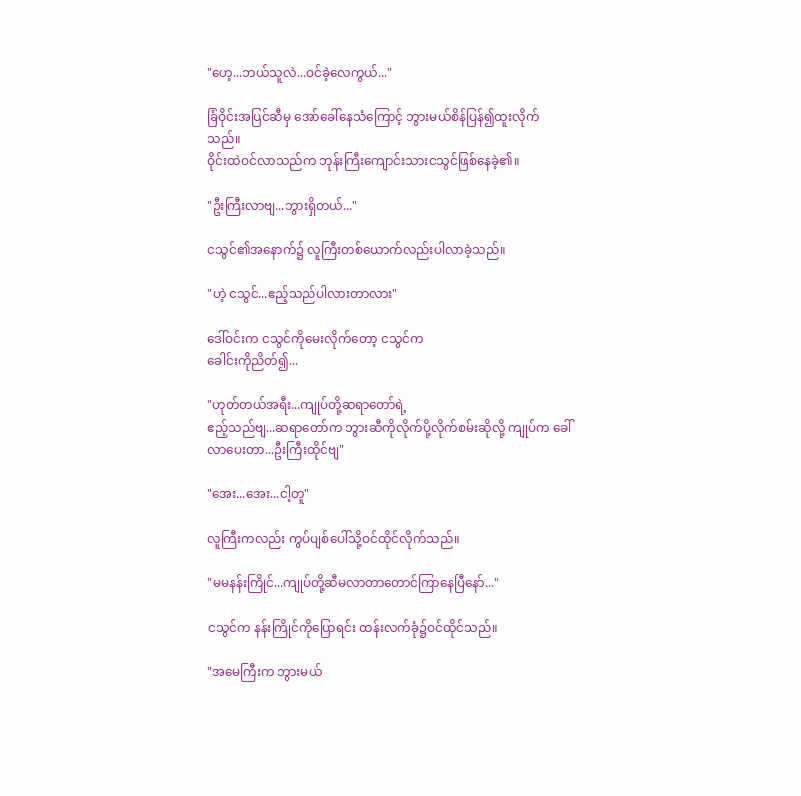"ဟေ့...ဘယ်သူလဲ...ဝင်ခဲ့လေကွယ်..."

ခြံဝိုင်းအပြင်ဆီမှ အော်ခေါ်နေသံကြောင့် ဘွားမယ်စိန်ပြန်၍ထူးလိုက်သည်။
ဝိုင်းထဲဝင်လာသည်က ဘုန်းကြီးကျောင်းသားငသွင်ဖြစ်နေခဲ့၏။

"ဦးကြီးလာဗျ...ဘွားရှိတယ်..."

ငသွင်၏အနောက်၌ လူကြီးတစ်ယောက်လည်းပါလာခဲ့သည်။

"ဟဲ့ ငသွင်...ဧည့်သည်ပါလားတာလား"

ဒေါ်ဝင်းက ငသွင်ကိုမေးလိုက်တော့ ငသွင်က
ခေါင်းကိုညိတ်၍...

"ဟုတ်တယ်အရီး...ကျုပ်တို့ဆရာတော်ရဲ့
ဧည့်သည်ဗျ...ဆရာတော်က ဘွားဆီကိုလိုက်ပို့လိုက်စမ်းဆိုလို့ ကျုပ်က ခေါ်လာပေးတာ...ဦးကြီးထိုင်ဗျ"

"အေး...အေး...ငါ့တူ"

လူကြီးကလည်း ကွပ်ပျစ်ပေါ်သို့ဝင်ထိုင်လိုက်သည်။

"မမနန်းကြိုင်...ကျုပ်တို့ဆီမလာတာတောင်ကြာနေပြီနော်..."

ငသွင်က နန်းကြိုင်ကိုပြောရင်း ထန်းလက်ခုံ၌ဝင်ထိုင်သည်။

"အမေကြီးက ဘွားမယ်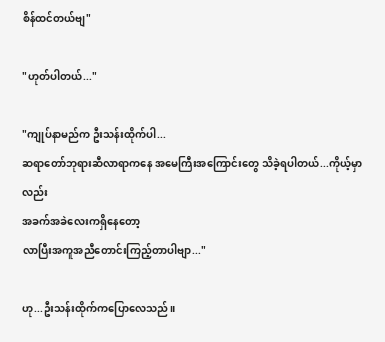စိန်ထင်တယ်ဗျ"

"ဟုတ်ပါတယ်..."

"ကျုပ်နာမည်က ဦးသန်းထိုက်ပါ...
ဆရာတော်ဘုရားဆီလာရာကနေ အမေကြီးအကြောင်းတွေ သိခဲ့ရပါတယ်...ကိုယ့်မှာလည်း
အခက်အခဲလေးကရှိနေတော့
လာပြီးအကူအညီတောင်းကြည့်တာပါဗျာ..."

ဟု...ဦးသန်းထိုက်ကပြောလေသည်။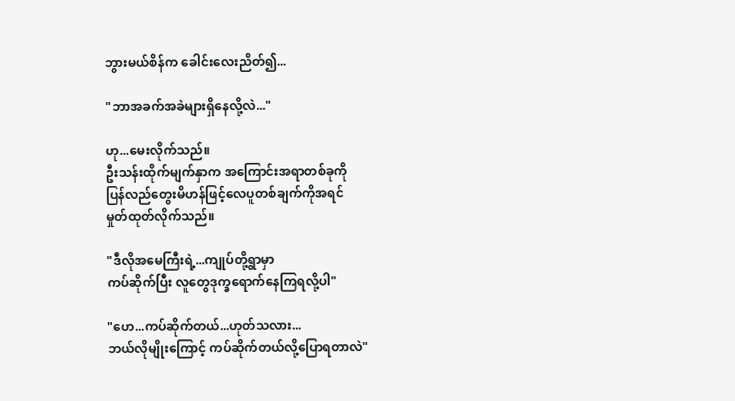ဘွားမယ်စိန်က ခေါင်းလေးညိတ်၍...

"ဘာအခက်အခဲများရှိနေလို့လဲ..."

ဟု...မေးလိုက်သည်။
ဦးသန်းထိုက်မျက်နှာက အကြောင်းအရာတစ်ခုကို
ပြန်လည်တွေးမိဟန်ဖြင့်လေပူတစ်ချက်ကိုအရင်
မှုတ်ထုတ်လိုက်သည်။

"ဒီလိုအမေကြီးရဲ့...ကျုပ်တို့ရွာမှာ
ကပ်ဆိုက်ပြီး လူတွေဒုက္ခရောက်နေကြရလို့ပါ"

"ဟေ...ကပ်ဆိုက်တယ်...ဟုတ်သလား...
ဘယ်လိုမျိုးကြောင့် ကပ်ဆိုက်တယ်လို့ပြောရတာလဲ"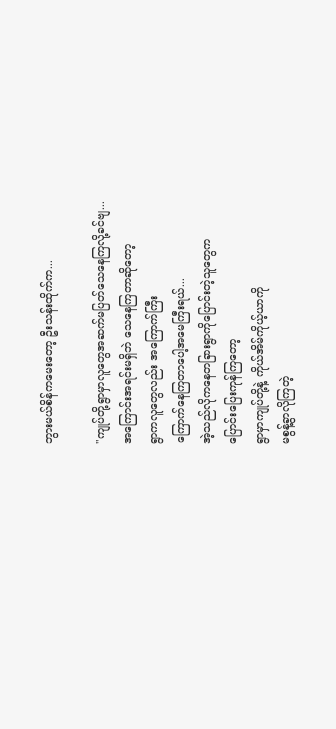ဘွားမယ်စိန်ကမေးတော့ ဦးသန်းထိုက်က...

"ကျုပ်တို့ရွာမှာလူတွေအဆက်မပြတ်သေနေကြလို့ခင်ဗျ...
အကြောင်းအရင်းမရှိဘဲ သေနေကြတာဆိုတော့
ရွာကလူတွေလည်း အကြောက်ကြီး
ကြောက်နေကြတာပေါ့အမေကြီးရယ်...
အဲ့သည်လိုကနေတခြားရွာကိုပြောင်းတဲ့သူတွေက
ပြောင်းပြေးကုန်ကြတော့
ရွာမှာကျုပ်တို့နဲ့ ကိုယ်အိမ်ကိုယ့်ယာကို
မစွန့်ခွာလိုကြတဲ့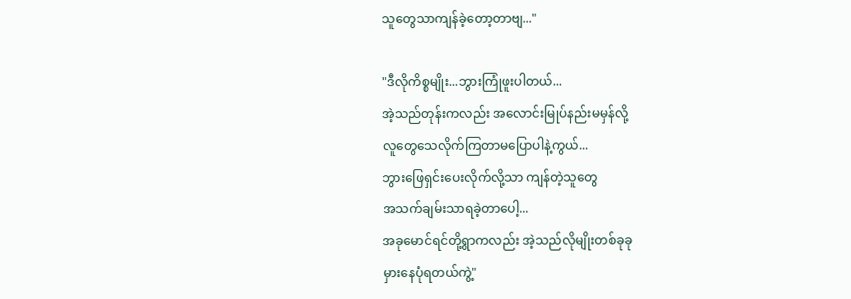သူတွေသာကျန်ခဲ့တော့တာဗျ..."

"ဒီလိုကိစ္စမျိုး...ဘွားကြုံဖူးပါတယ်...
အဲ့သည်တုန်းကလည်း အလောင်းမြုပ်နည်းမမှန်လို့
လူတွေသေလိုက်ကြတာမပြောပါနဲ့ကွယ်...
ဘွားဖြေရှင်းပေးလိုက်လို့သာ ကျန်တဲ့သူတွေ
အသက်ချမ်းသာရခဲ့တာပေါ့...
အခုမောင်ရင်တို့ရွာကလည်း အဲ့သည်လိုမျိုးတစ်ခုခု
မှားနေပုံရတယ်ကွဲ့"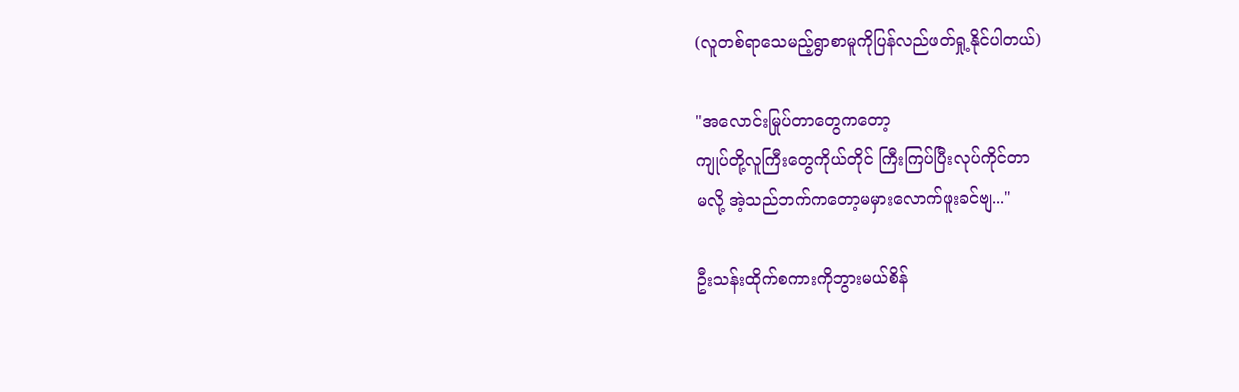(လူတစ်ရာသေမည့်ရွာစာမူကိုပြန်လည်ဖတ်ရှု့နိုင်ပါတယ်)

"အလောင်းမြုပ်တာတွေကတော့
ကျုပ်တို့လူကြီးတွေကိုယ်တိုင် ကြီးကြပ်ပြီးလုပ်ကိုင်တာ
မလို့ အဲ့သည်ဘက်ကတော့မမှားလောက်ဖူးခင်ဗျ..."

ဦးသန်းထိုက်စကားကိုဘွားမယ်စိန်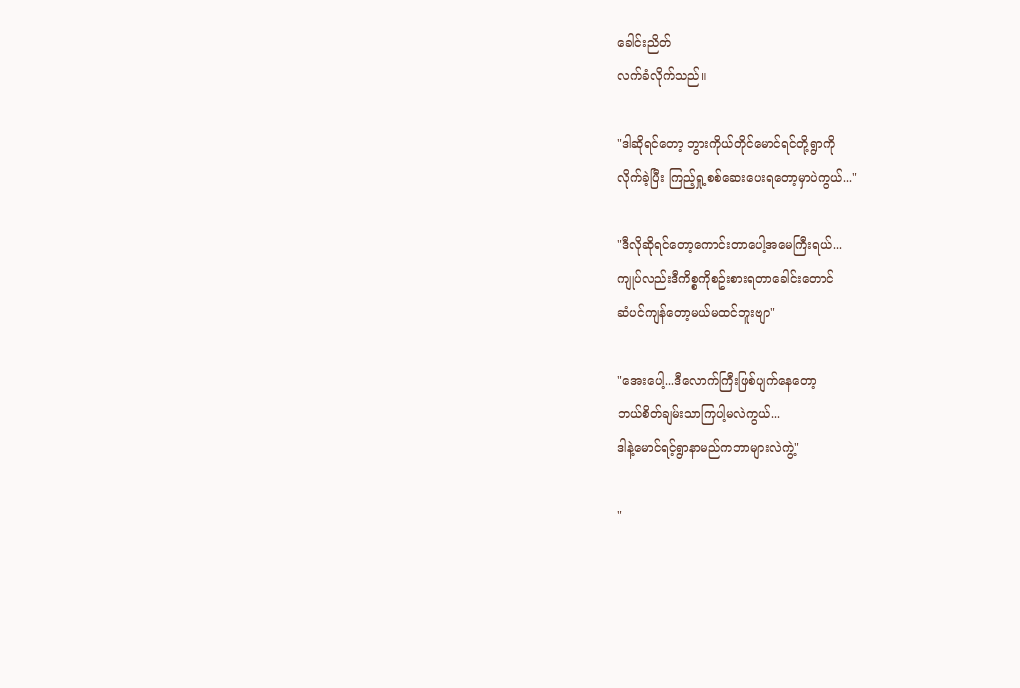ခေါင်းညိတ်
လက်ခံလိုက်သည်။

"ဒါဆိုရင်တော့ ဘွားကိုယ်တိုင်မောင်ရင်တို့ရွာကို
လိုက်ခဲ့ပြီး ကြည့်ရှု့စစ်ဆေးပေးရတော့မှာပဲကွယ်..."

"ဒီလိုဆိုရင်တော့ကောင်းတာပေါ့အမေကြီးရယ်...
ကျုပ်လည်းဒီကိစ္စကိုစဥ်းစားရတာခေါင်းတောင်
ဆံပင်ကျန်တော့မယ်မထင်ဘူးဗျာ"

"အေးပေါ့...ဒီလောက်ကြီးဖြစ်ပျက်နေတော့
ဘယ်စိတ်ချမ်းသာကြပါ့မလဲကွယ်...
ဒါနဲ့မောင်ရင့်ရွာနာမည်ကဘာများလဲကွဲ့"

"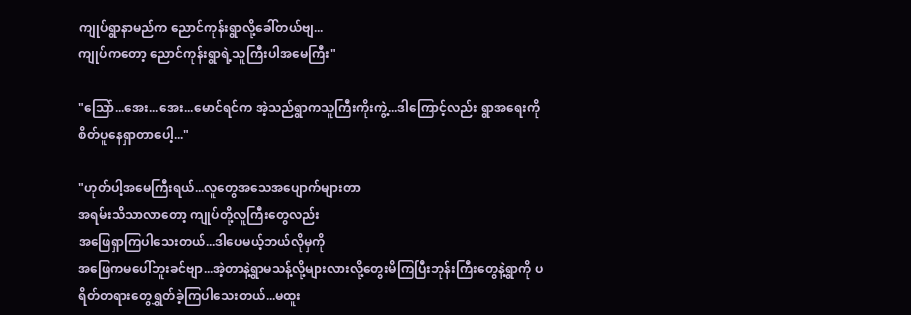ကျုပ်ရွာနာမည်က ညောင်ကုန်းရွာလို့ခေါ်တယ်ဗျ...
ကျုပ်ကတော့ ညောင်ကုန်းရွာရဲ့သူကြီးပါအမေကြီး"

"သြော်...အေး...အေး...မောင်ရင်က အဲ့သည်ရွာကသူကြီးကိုးကွဲ့...ဒါကြောင့်လည်း ရွာအရေးကို
စိတ်ပူနေရှာတာပေါ့..."

"ဟုတ်ပါ့အမေကြီးရယ်...လူတွေအသေအပျောက်များတာ
အရမ်းသိသာလာတော့ ကျုပ်တို့လူကြီးတွေလည်း
အဖြေရှာကြပါသေးတယ်...ဒါပေမယ့်ဘယ်လိုမှကို
အဖြေကမပေါ်ဘူးခင်ဗျာ...အဲ့တာနဲ့ရွာမသန့်လို့များလားလို့တွေးမိကြပြီးဘုန်းကြီးတွေနဲ့ရွာကို ပရိတ်တရားတွေရွှတ်ခဲ့ကြပါသေးတယ်...မထူး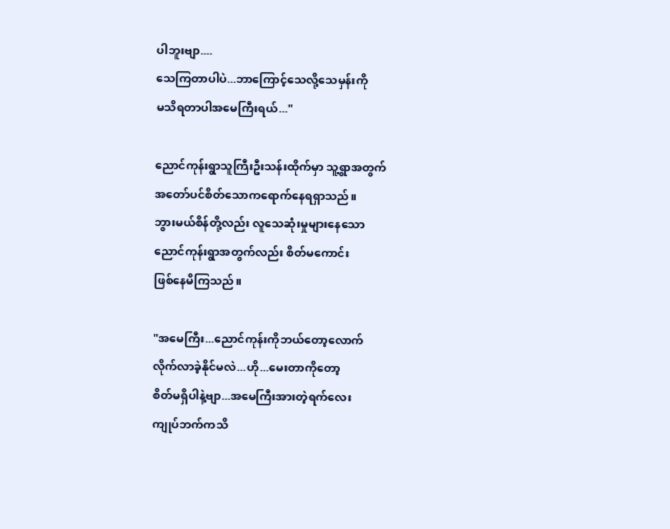ပါဘူးဗျာ....
သေကြတာပါပဲ...ဘာကြောင့်သေလို့သေမှန်းကို
မသိရတာပါအမေကြီးရယ်..."

ညောင်ကုန်းရွာသူကြီးဦးသန်းထိုက်မှာ သူ့ရွာအတွက်
အတော်ပင်စိတ်သောကရောက်နေရရှာသည်။
ဘွားမယ်စိန်တို့လည်း လူသေဆုံးမှုများနေသော
ညောင်ကုန်းရွာအတွက်လည်း စိတ်မကောင်း
ဖြစ်နေမိကြသည်။

"အမေကြီး...ညောင်ကုန်းကိုဘယ်တော့လောက်
လိုက်လာခဲ့နိုင်မလဲ...ဟို...မေးတာကိုတော့
စိတ်မရှိပါနဲ့ဗျာ...အမေကြီးအားတဲ့ရက်လေး
ကျုပ်ဘက်ကသိ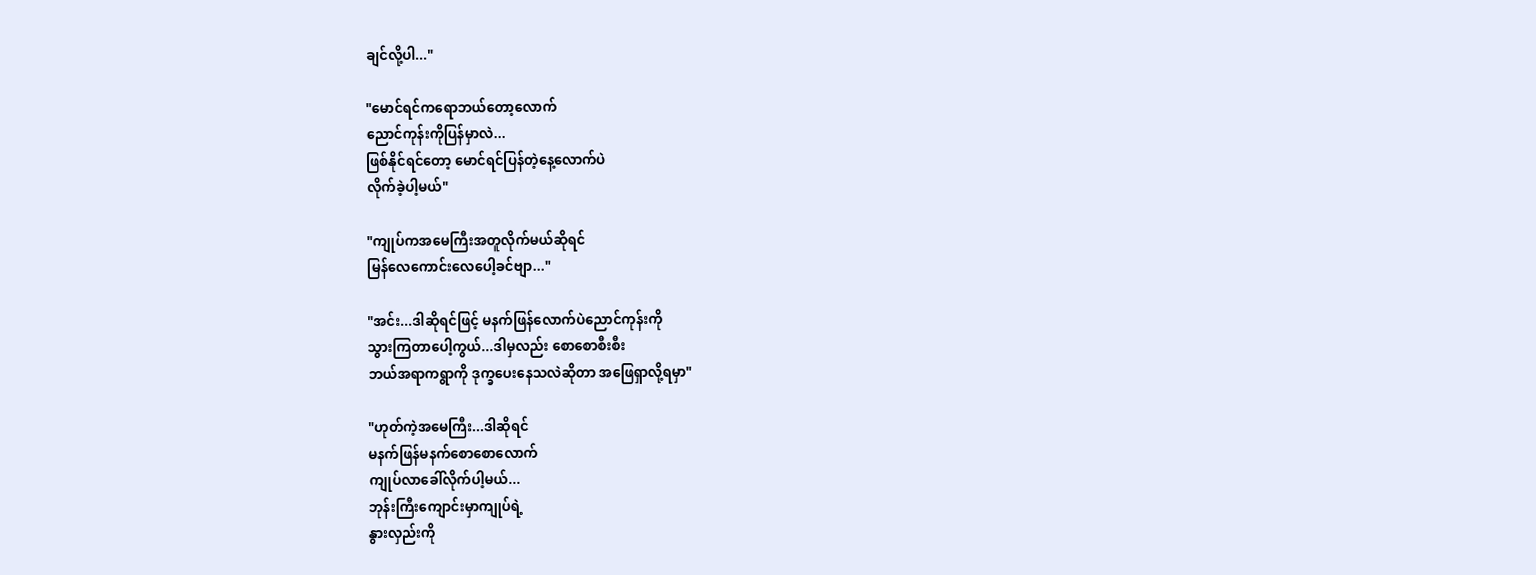ချင်လို့ပါ..."

"မောင်ရင်ကရောဘယ်တော့လောက်
ညောင်ကုန်းကိုပြန်မှာလဲ...
ဖြစ်နိုင်ရင်တော့ မောင်ရင်ပြန်တဲ့နေ့လောက်ပဲ
လိုက်ခဲ့ပါ့မယ်"

"ကျုပ်ကအမေကြီးအတူလိုက်မယ်ဆိုရင်
မြန်လေကောင်းလေပေါ့ခင်ဗျာ..."

"အင်း...ဒါဆိုရင်ဖြင့် မနက်ဖြန်လောက်ပဲညောင်ကုန်းကို
သွားကြတာပေါ့ကွယ်...ဒါမှလည်း စောစောစီးစီး
ဘယ်အရာကရွာကို ဒုက္ခပေးနေသလဲဆိုတာ အဖြေရှာလို့ရမှာ"

"ဟုတ်ကဲ့အမေကြီး...ဒါဆိုရင်
မနက်ဖြန်မနက်စောစောလောက်
ကျုပ်လာခေါ်လိုက်ပါ့မယ်...
ဘုန်းကြီးကျောင်းမှာကျုပ်ရဲ့
နွားလှည်းကို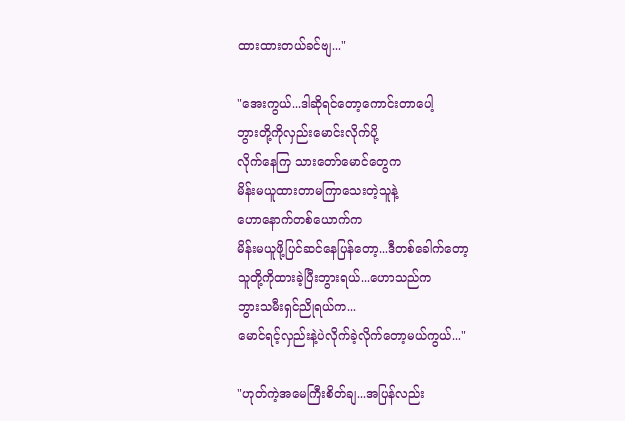ထားထားတယ်ခင်ဗျ..."

"အေးကွယ်...ဒါဆိုရင်တော့ကောင်းတာပေါ့
ဘွားတို့ကိုလှည်းမောင်းလိုက်ပို့
လိုက်နေကြ သားတော်မောင်တွေက
မိန်းမယူထားတာမကြာသေးတဲ့သူနဲ့
ဟောနောက်တစ်ယောက်က
မိန်းမယူဖို့ပြင်ဆင်နေပြန်တော့...ဒီတစ်ခေါက်တော့
သူတို့ကိုထားခဲ့ပြီးဘွားရယ်...ဟောသည်က
ဘွားသမီးရှင်ညိုရယ်က...
မောင်ရင့်လှည်းနဲ့ပဲလိုက်ခဲ့လိုက်တော့မယ်ကွယ်..."

"ဟုတ်ကဲ့အမေကြီးစိတ်ချ...အပြန်လည်း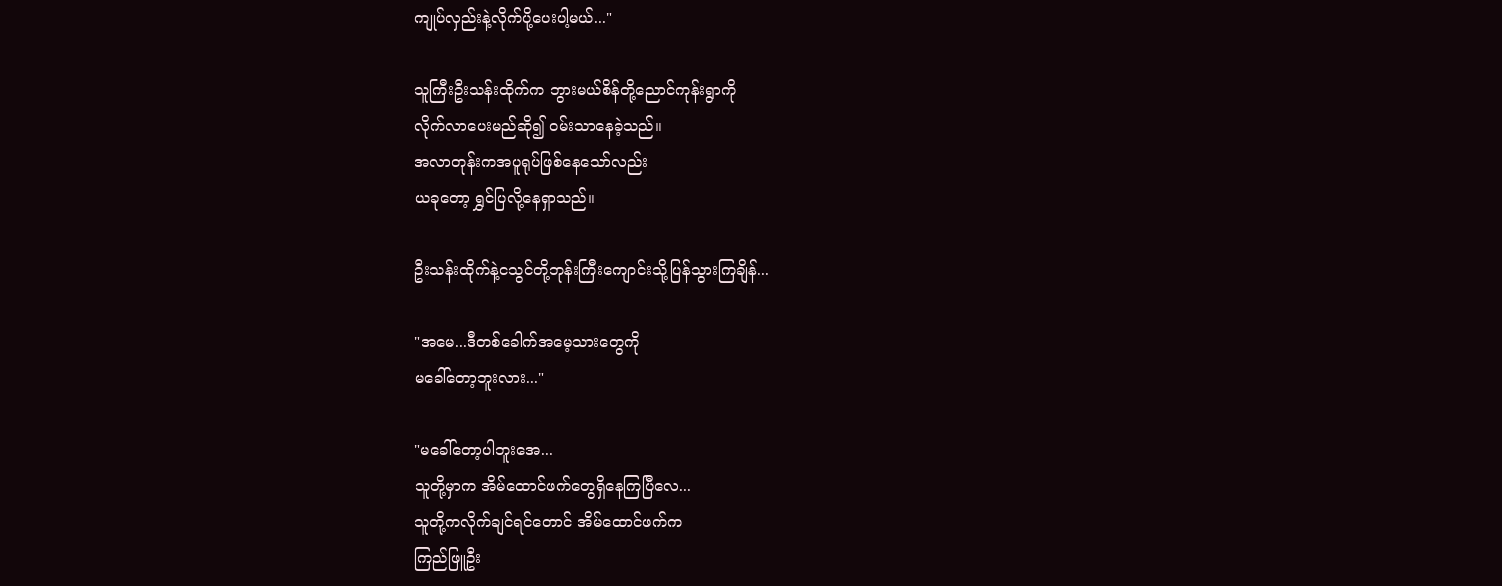ကျုပ်လှည်းနဲ့လိုက်ပို့ပေးပါ့မယ်..."

သူကြီးဦးသန်းထိုက်က ဘွားမယ်စိန်တို့ညောင်ကုန်းရွာကို
လိုက်လာပေးမည်ဆို၍ ဝမ်းသာနေခဲ့သည်။
အလာတုန်းကအပူရုပ်ဖြစ်နေသော်လည်း
ယခုတော့ ရွှင်ပြလို့နေရှာသည်။

ဦးသန်းထိုက်နဲ့ငသွင်တို့ဘုန်းကြီးကျောင်းသို့ပြန်သွားကြချိန်...

"အမေ...ဒီတစ်ခေါက်အမေ့သားတွေကို
မခေါ်တော့ဘူးလား..."

"မခေါ်တော့ပါဘူးအေ...
သူတို့မှာက အိမ်ထောင်ဖက်တွေရှိနေကြပြီလေ...
သူတို့ကလိုက်ချင်ရင်တောင် အိမ်ထောင်ဖက်က
ကြည်ဖြူဦး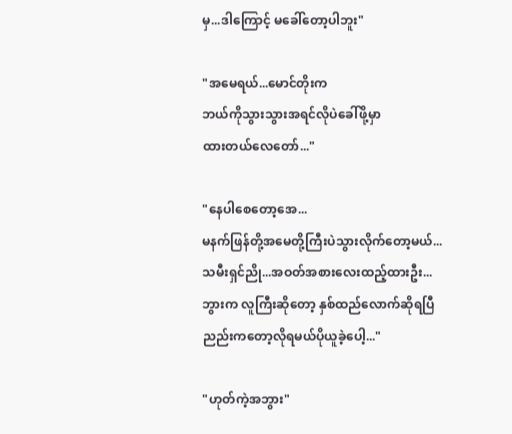မှ...ဒါကြောင့် မခေါ်တော့ပါဘူး"

"အမေရယ်...မောင်တိုးက
ဘယ်ကိုသွားသွားအရင်လိုပဲခေါ်ဖို့မှာ
ထားတယ်လေတော်..."

"နေပါစေတော့အေ...
မနက်ဖြန်တို့အမေတို့ကြီးပဲသွားလိုက်တော့မယ်...
သမီးရှင်ညို...အဝတ်အစားလေးထည့်ထားဦး...
ဘွားက လူကြီးဆိုတော့ နှစ်ထည်လောက်ဆိုရပြီ
ညည်းကတော့လိုရမယ်ပိုယူခဲ့ပေါ့..."

"ဟုတ်ကဲ့အဘွား"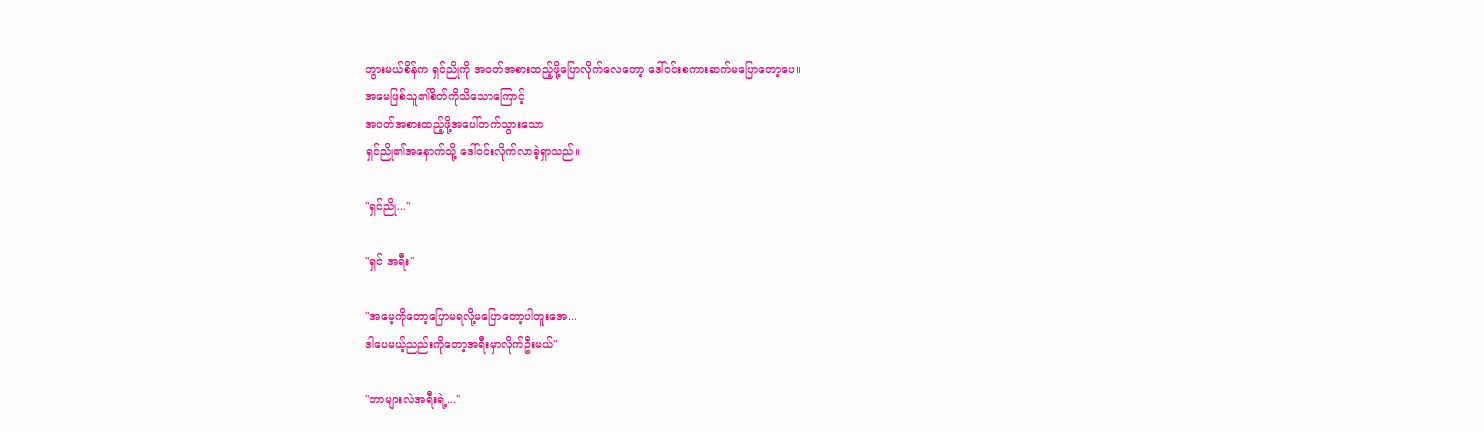ဘွားမယ်စိန်က ရှင်ညိုကို အဝတ်အစားထည့်ဖို့ပြောလိုက်လေတော့ ဒေါ်ဝင်းစကားဆက်မပြောတော့ပေ။
အမေဖြစ်သူ၏စိတ်ကိုသိသောကြောင့်
အဝတ်အစားထည့်ဖို့အပေါ်တက်သွားသော
ရှင်ညို၏အနောက်သို့ ဒေါ်ဝင်းလိုက်လာခဲ့ရှာသည်။

"ရှင်ညို..."

"ရှင် အရီး"

"အမေ့ကိုတော့ပြောမရလို့မပြောတော့ပါဘူးအေ...
ဒါပေမယ့်ညည်းကိုတော့အရီးမှာလိုက်ဦးမယ်"

"ဘာများလဲအရီးရဲ့..."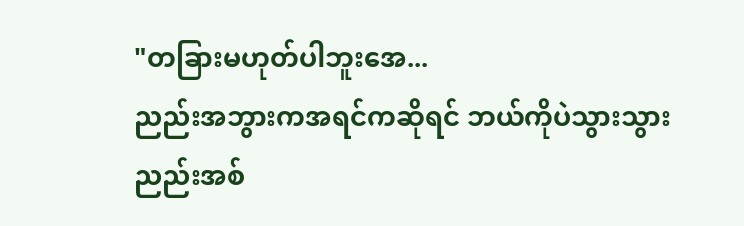"တခြားမဟုတ်ပါဘူးအေ...
ညည်းအဘွားကအရင်ကဆိုရင် ဘယ်ကိုပဲသွားသွား
ညည်းအစ်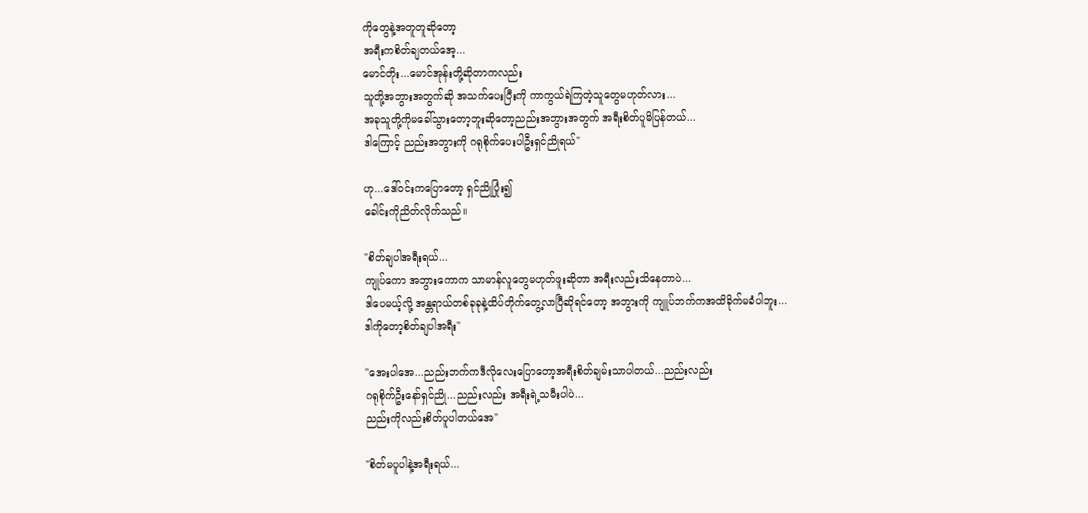ကိုတွေနဲ့အတူတူဆိုတော့
အရီးကစိတ်ချတယ်အေ့...
မောင်တိုး...မောင်အုန်းတို့ဆိုတာကလည်း
သူတို့အဘွားအတွက်ဆို အသက်ပေးပြီးကို ကာကွယ်ရဲကြတဲ့သူတွေမဟုတ်လား...
အခုသူတို့ကိုမခေါ်သွားတော့ဘူးဆိုတော့ညည်းအဘွားအတွက် အရီးစိတ်ပူမိပြန်တယ်...
ဒါကြောင့် ညည်းအဘွားကို ဂရုစိုက်ပေးပါဦးရှင်ညိုရယ်"

ဟု...ဒေါ်ဝင်းကပြောတော့ ရှင်ညိုပြုံး၍
ခေါင်းကိုညိတ်လိုက်သည်။

"စိတ်ချပါအရီးရယ်...
ကျုပ်ကော အဘွားကောက သာမာန်လူတွေမဟုတ်ဖူးဆိုတာ အရီးလည်းသိနေတာပဲ...
ဒါပေမယ့်လို့ အန္တရာယ်တစ်ခုခုနဲ့ထိပ်တိုက်တွေ့လာပြီဆိုရင်တော့ အဘွားကို ကျူပ်ဘက်ကအထိခိုက်မခံပါဘူး...
ဒါကိုတော့စိတ်ချပါအရီး"

"အေးပါအေ...ညည်းဘက်ကဒီလိုလေးပြောတော့အရီးစိတ်ချမ်းသာပါတယ်...ညည်းလည်း
ဂရုစိုက်ဦးနော်ရှင်ညို...ညည်းလည်း အရီးရဲ့သမီးပါပဲ...
ညည်းကိုလည်းစိတ်ပူပါတယ်အေ"

"စိတ်မပူပါနဲ့အရီးရယ်...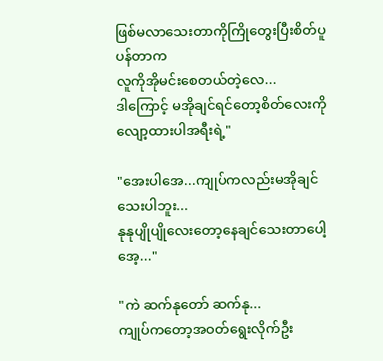ဖြစ်မလာသေးတာကိုကြိုတွေးပြီးစိတ်ပူပန်တာက
လူကိုအိုမင်းစေတယ်တဲ့လေ...
ဒါကြောင့် မအိုချင်ရင်တော့စိတ်လေးကိုလျော့ထားပါအရီးရဲ့"

"အေးပါအေ...ကျုပ်ကလည်းမအိုချင်သေးပါဘူး...
နုနုပျိုပျိုလေးတော့နေချင်သေးတာပေါ့အေ့..."

"ကဲ ဆက်နုတော် ဆက်နု...
ကျုပ်ကတော့အဝတ်ရွေးလိုက်ဦး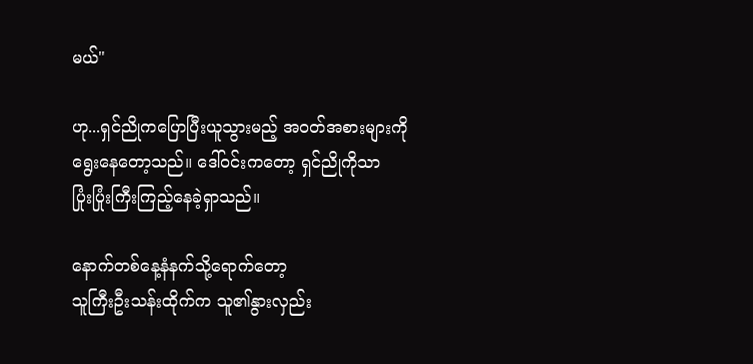မယ်"

ဟု...ရှင်ညိုကပြောပြီးယူသွားမည့် အဝတ်အစားများကို
ရွေးနေတော့သည်။ ဒေါ်ဝင်းကတော့ ရှင်ညိုကိုသာ
ပြုံးပြုံးကြီးကြည့်နေခဲ့ရှာသည်။

နောက်တစ်နေ့နံနက်သို့ရောက်တော့
သူကြီးဦးသန်းထိုက်က သူ၏နွားလှည်း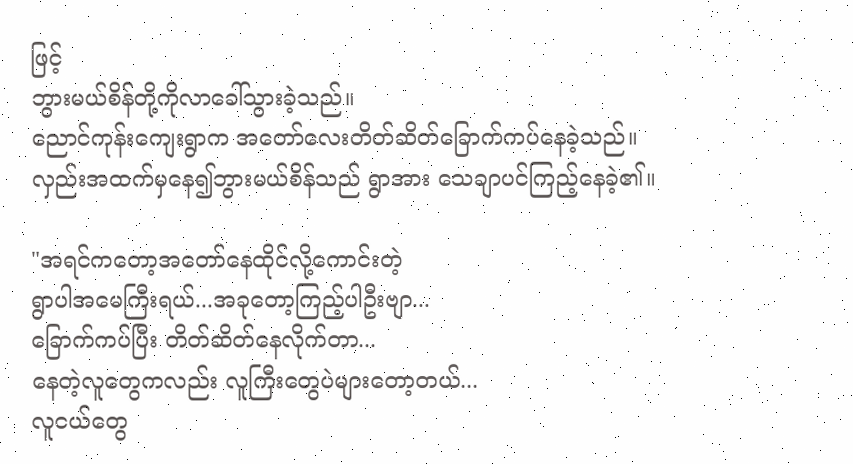ဖြင့်
ဘွားမယ်စိန်တို့ကိုလာခေါ်သွားခဲ့သည်။
ညောင်ကုန်းကျေးရွာက အတော်လေးတိတ်ဆိတ်ခြောက်ကပ်နေခဲ့သည်။
လှည်းအထက်မှနေ၍ဘွားမယ်စိန်သည် ရွာအား သေချာပင်ကြည့်နေခဲ့၏။

"အရင်ကတော့အတော်နေထိုင်လို့ကောင်းတဲ့
ရွာပါအမေကြီးရယ်...အခုတော့ကြည့်ပါဦးဗျာ...
ခြောက်ကပ်ပြီး တိတ်ဆိတ်နေလိုက်တာ...
နေတဲ့လူတွေကလည်း လူကြီးတွေပဲများတော့တယ်...
လူငယ်တွေ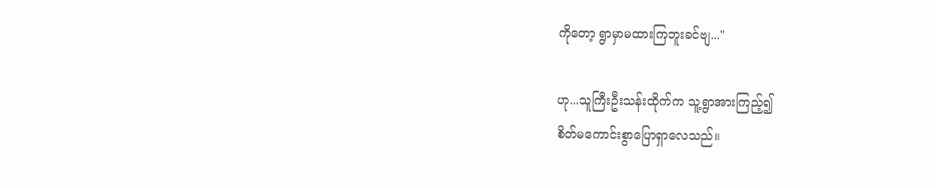ကိုတော့ ရွာမှာမထားကြဘူးခင်ဗျ..."

ဟု...သူကြီးဦးသန်းထိုက်က သူ့ရွာအားကြည့်၍
စိတ်မကောင်းစွာပြောရှာလေသည်။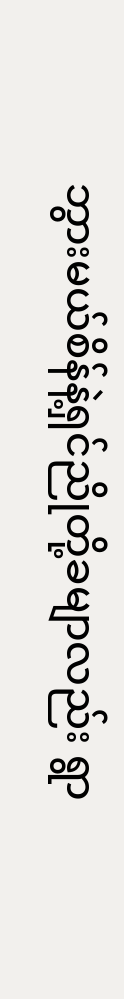ဘွားမယ်စိန်နဲ့ရှင်ညိုတို့ခမျာလည်း ရွာ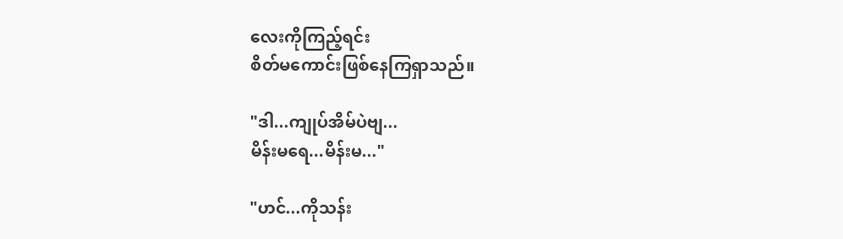လေးကိုကြည့်ရင်း
စိတ်မကောင်းဖြစ်နေကြရှာသည်။

"ဒါ...ကျုပ်အိမ်ပဲဗျ...
မိန်းမရေ...မိန်းမ..."

"ဟင်...ကိုသန်း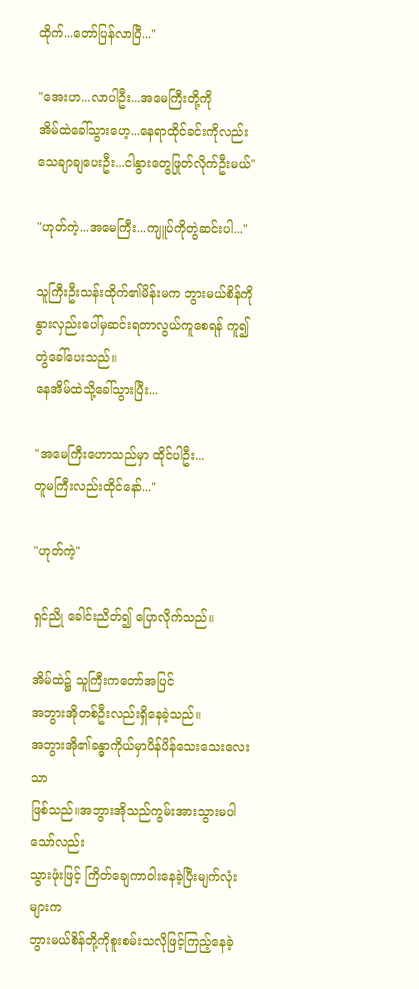ထိုက်...တော်ပြန်လာပြီ..."

"အေးဟ...လာပါဦး...အမေကြီးတို့ကို
အိမ်ထဲခေါ်သွားဟေ့...နေရာထိုင်ခင်းကိုလည်း
သေချာချပေးဦး...ငါနွားတွေဖြုတ်လိုက်ဦးမယ်"

"ဟုတ်ကဲ့...အမေကြီး...ကျူပ်ကိုတွဲဆင်းပါ..."

သူကြီးဦးသန်းထိုက်၏မိန်းမက ဘွားမယ်စိန်ကို
နွားလှည်းပေါ်မှဆင်းရတာလွယ်ကူစေရန် ကူ၍
တွဲခေါ်ပေးသည်။
နေအိမ်ထဲသို့ခေါ်သွားပြီး...

"အမေကြီးဟောသည်မှာ ထိုင်ပါဦး...
တူမကြီးလည်းထိုင်နော်..."

"ဟုတ်ကဲ့"

ရှင်ညို ခေါင်းညိတ်၍ ပြောလိုက်သည်။

အိမ်ထဲ၌ သူကြီးကတော်အပြင်
အဘွားအိုတစ်ဦးလည်းရှိနေခဲ့သည်။
အဘွားအို၏ခန္ဓာကိုယ်မှာပိန်ပိန်သေးသေးလေးသာ
ဖြစ်သည်။အဘွားအိုသည်ကွမ်းအားသွားမပါသော်လည်း
သွားဖုံးဖြင့် ကြိတ်ချေကာဝါးနေခဲ့ပြီးမျက်လုံးများက
ဘွားမယ်စိန်တို့ကိုစူးစမ်းသလိုဖြင့်ကြည့်နေခဲ့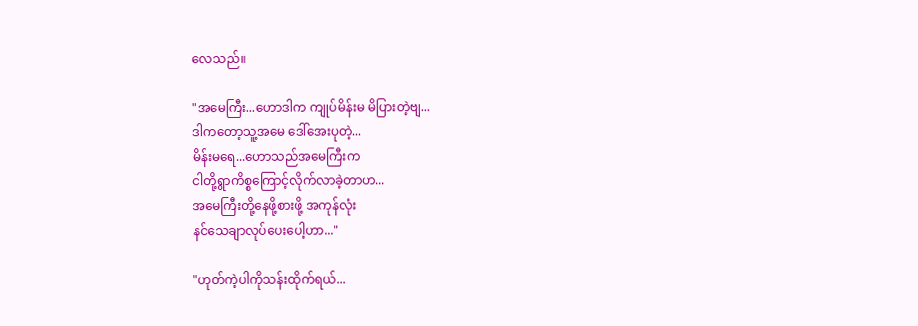လေသည်။

"အမေကြီး...ဟောဒါက ကျုပ်မိန်းမ မိပြားတဲ့ဗျ...
ဒါကတော့သူ့အမေ ဒေါ်အေးပုတဲ့...
မိန်းမရေ...ဟောသည်အမေကြီးက
ငါတို့ရွာကိစ္စကြောင့်လိုက်လာခဲ့တာဟ...
အမေကြီးတို့နေဖို့စားဖို့ အကုန်လုံး
နင်သေချာလုပ်ပေးပေါ့ဟာ..."

"ဟုတ်ကဲ့ပါကိုသန်းထိုက်ရယ်...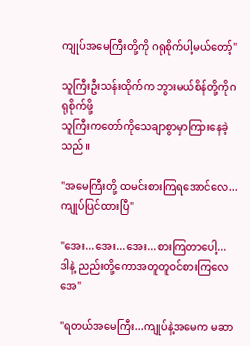ကျုပ်အမေကြီးတို့ကို ဂရုစိုက်ပါ့မယ်တော့်"

သူကြီးဦးသန်းထိုက်က ဘွားမယ်စိန်တို့ကိုဂရုစိုက်ဖို့
သူကြီးကတော်ကိုသေချာစွာမှာကြားနေခဲ့သည်။

"အမေကြီးတို့ ထမင်းစားကြရအောင်လေ...
ကျုပ်ပြင်ထားပြီ"

"အေး...အေး...အေး...စားကြတာပေါ့...
ဒါနဲ့ ညည်းတို့ကောအတူတူဝင်စားကြလေအေ"

"ရတယ်အမေကြီး...ကျုပ်နဲ့အမေက မဆာ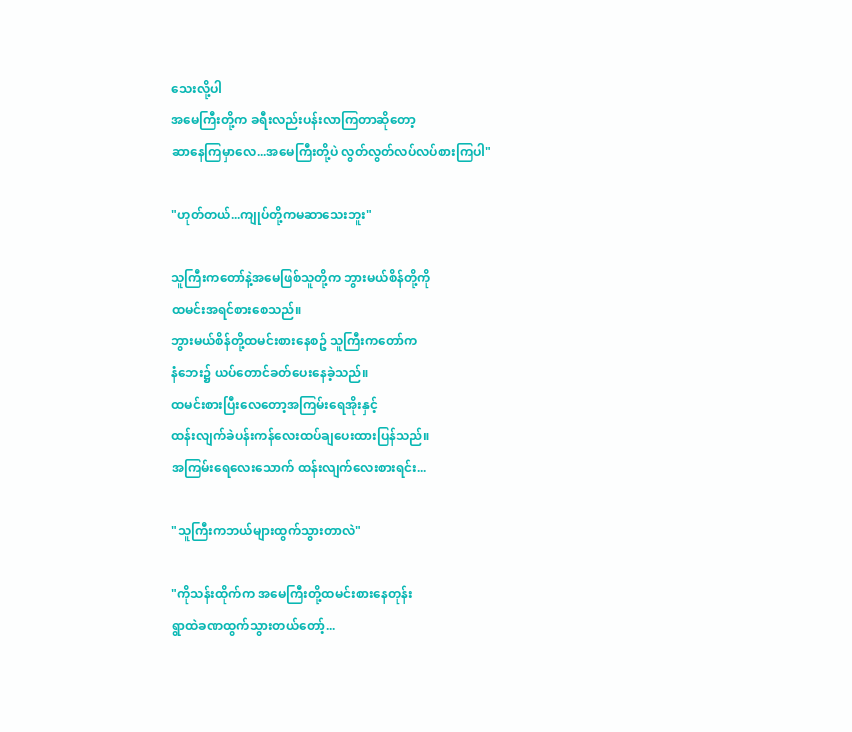သေးလို့ပါ
အမေကြီးတို့က ခရီးလည်းပန်းလာကြတာဆိုတော့
ဆာနေကြမှာလေ...အမေကြီးတို့ပဲ လွတ်လွတ်လပ်လပ်စားကြပါ"

"ဟုတ်တယ်...ကျုပ်တို့ကမဆာသေးဘူး"

သူကြီးကတော်နဲ့အမေဖြစ်သူတို့က ဘွားမယ်စိန်တို့ကို
ထမင်းအရင်စားစေသည်။
ဘွားမယ်စိန်တို့ထမင်းစားနေစဥ် သူကြီးကတော်က
နံဘေး၌ ယပ်တောင်ခတ်ပေးနေခဲ့သည်။
ထမင်းစားပြီးလေတော့အကြမ်းရေအိုးနှင့်
ထန်းလျက်ခဲပန်းကန်လေးထပ်ချပေးထားပြန်သည်။
အကြမ်းရေလေးသောက် ထန်းလျက်လေးစားရင်း...

"သူကြီးကဘယ်များထွက်သွားတာလဲ"

"ကိုသန်းထိုက်က အမေကြီးတို့ထမင်းစားနေတုန်း
ရွာထဲခဏထွက်သွားတယ်တော့်...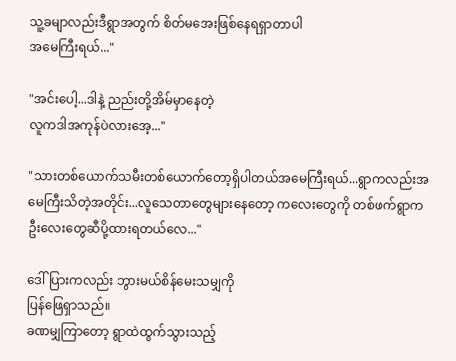သူ့ခမျာလည်းဒီရွာအတွက် စိတ်မအေးဖြစ်နေရရှာတာပါ
အမေကြီးရယ်..."

"အင်းပေါ့...ဒါနဲ့ ညည်းတို့အိမ်မှာနေတဲ့
လူကဒါအကုန်ပဲလားအေ့..."

"သားတစ်ယောက်သမီးတစ်ယောက်တော့ရှိပါတယ်အမေကြီးရယ်...ရွာကလည်းအမေကြီးသိတဲ့အတိုင်း...လူသေတာတွေများနေတော့ ကလေးတွေကို တစ်ဖက်ရွာက
ဦးလေးတွေဆီပို့ထားရတယ်လေ..."

ဒေါ်ပြားကလည်း ဘွားမယ်စိန်မေးသမျှကို
ပြန်ဖြေရှာသည်။
ခဏမျှကြာတော့ ရွာထဲထွက်သွားသည့်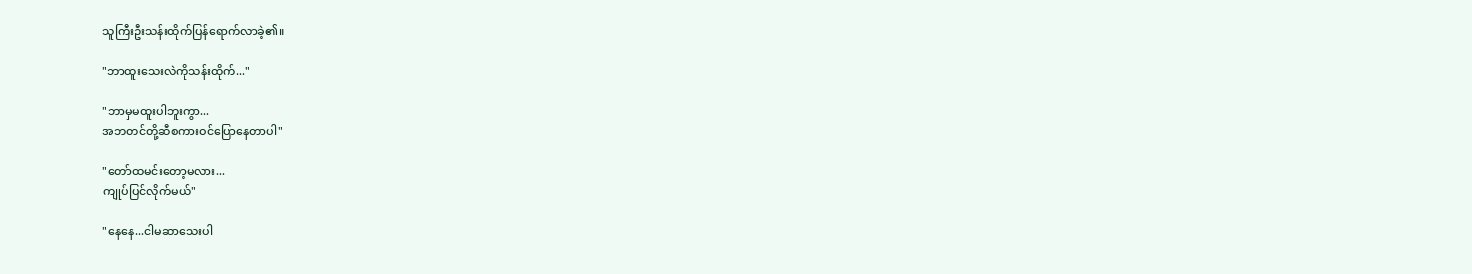သူကြီးဦးသန်းထိုက်ပြန်ရောက်လာခဲ့၏။

"ဘာထူးသေးလဲကိုသန်းထိုက်..."

"ဘာမှမထူးပါဘူးကွာ...
အဘတင်တို့ဆီစကားဝင်ပြောနေတာပါ"

"တော်ထမင်းတော့မလား...
ကျုပ်ပြင်လိုက်မယ်"

"နေနေ...ငါမဆာသေးပါ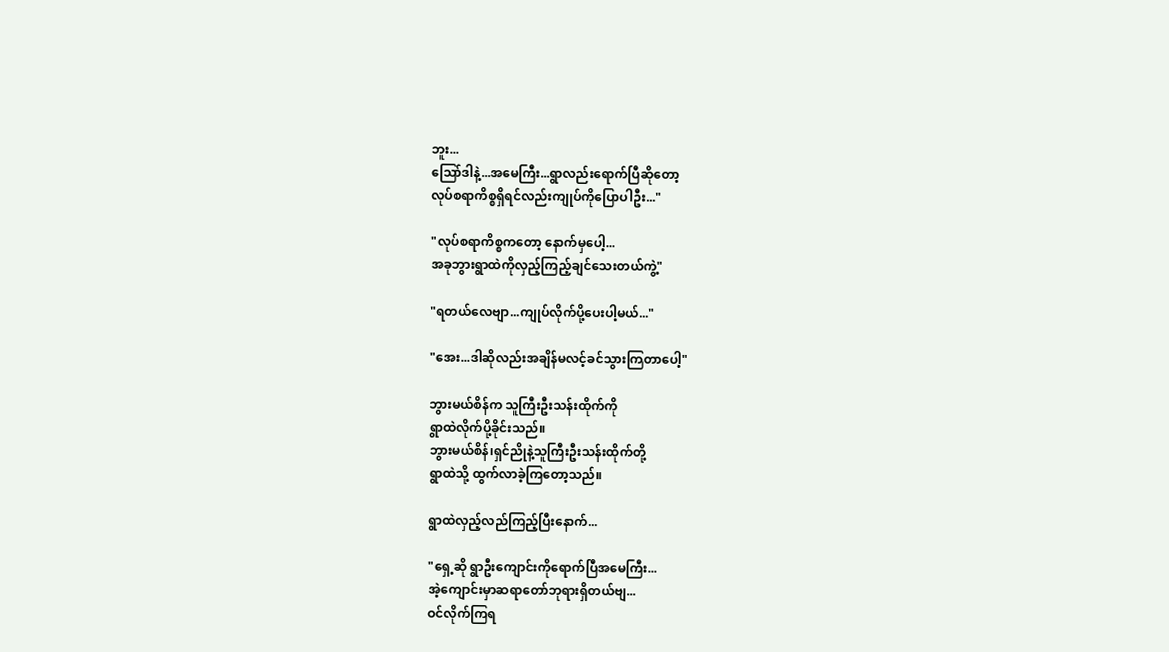ဘူး...
သြော်ဒါနဲ့...အမေကြီး...ရွာလည်းရောက်ပြီဆိုတော့
လုပ်စရာကိစ္စရှိရင်လည်းကျုပ်ကိုပြောပါဦး..."

"လုပ်စရာကိစ္စကတော့ နောက်မှပေါ့...
အခုဘွားရွာထဲကိုလှည့်ကြည့်ချင်သေးတယ်ကွဲ့"

"ရတယ်လေဗျာ...ကျုပ်လိုက်ပို့ပေးပါ့မယ်..."

"အေး...ဒါဆိုလည်းအချိန်မလင့်ခင်သွားကြတာပေါ့"

ဘွားမယ်စိန်က သူကြီးဦးသန်းထိုက်ကို
ရွာထဲလိုက်ပို့ခိုင်းသည်။
ဘွားမယ်စိန်၊ရှင်ညိုနဲ့သူကြီးဦးသန်းထိုက်တို့
ရွာထဲသို့ ထွက်လာခဲ့ကြတော့သည်။

ရွာထဲလှည့်လည်ကြည့်ပြီးနောက်...

"ရှေ့ဆို ရွာဦးကျောင်းကိုရောက်ပြီအမေကြီး...
အဲ့ကျောင်းမှာဆရာတော်ဘုရားရှိတယ်ဗျ...
ဝင်လိုက်ကြရ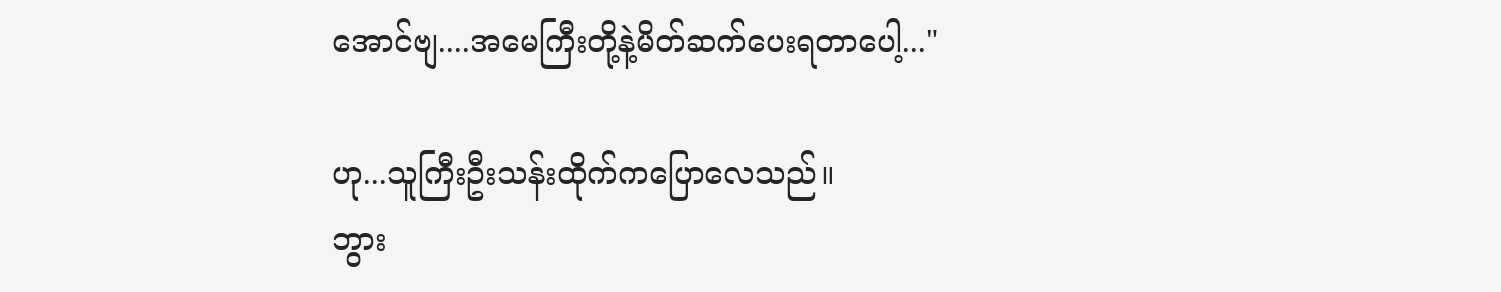အောင်ဗျ....အမေကြီးတို့နဲ့မိတ်ဆက်ပေးရတာပေါ့..."

ဟု...သူကြီးဦးသန်းထိုက်ကပြောလေသည်။
ဘွား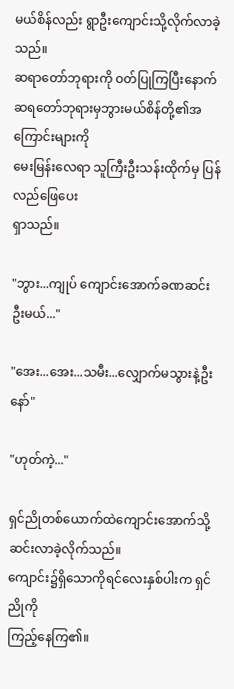မယ်စိန်လည်း ရွာဦးကျောင်းသို့လိုက်လာခဲ့သည်။
ဆရာတော်ဘုရားကို ဝတ်ပြုကြပြီးနောက်
ဆရတော်ဘုရားမှဘွားမယ်စိန်တို့၏အကြောင်းများကို
မေးမြန်းလေရာ သူကြီးဦးသန်းထိုက်မှ ပြန်လည်ဖြေပေး
ရှာသည်။

"ဘွား...ကျုပ် ကျောင်းအောက်ခဏဆင်းဦးမယ်..."

"အေး...အေး...သမီး...လျှောက်မသွားနဲ့ဦးနော်"

"ဟုတ်ကဲ့..."

ရှင်ညိုတစ်ယောက်ထဲကျောင်းအောက်သို့ဆင်းလာခဲ့လိုက်သည်။
ကျောင်း၌ရှိသောကိုရင်လေးနှစ်ပါးက ရှင်ညိုကို
ကြည့်နေကြ၏။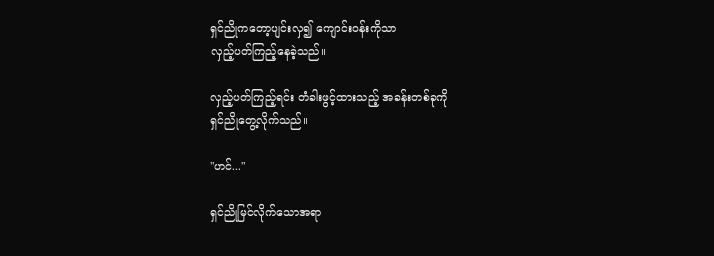ရှင်ညိုကတော့ပျင်းလှ၍ ကျောင်းဝန်းကိုသာ
လှည့်ပတ်ကြည့်နေခဲ့သည်။

လှည့်ပတ်ကြည့်ရင်း တံခါးဖွင့်ထားသည့် အခန်းတစ်ခုကို
ရှင်ညိုတွေ့လိုက်သည်။

"ဟင်..."

ရှင်ညိုမြင်လိုက်သောအရာ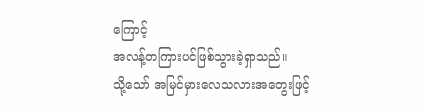ကြောင့်
အလန့်တကြားပင်ဖြစ်သွားခဲ့ရှာသည်။
သို့သော် အမြင်မှားလေသလားအတွေးဖြင့်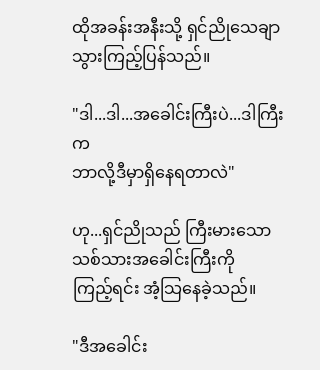ထိုအခန်းအနီးသို့ ရှင်ညိုသေချာသွားကြည့်ပြန်သည်။

"ဒါ...ဒါ...အခေါင်းကြီးပဲ...ဒါကြီးက
ဘာလို့ဒီမှာရှိနေရတာလဲ"

ဟု...ရှင်ညိုသည် ကြီးမားသော သစ်သားအခေါင်းကြီးကို
ကြည့်ရင်း အံ့သြနေခဲ့သည်။

"ဒီအခေါင်း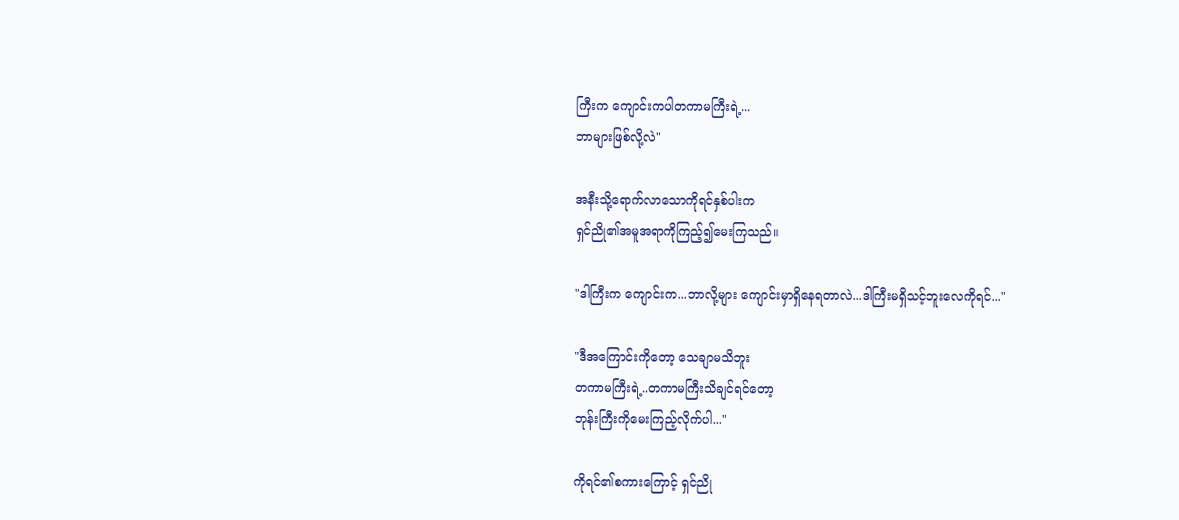ကြီးက ကျောင်းကပါတကာမကြီးရဲ့...
ဘာများဖြစ်လို့လဲ"

အနီးသို့ရောက်လာသောကိုရင်နှစ်ပါးက
ရှင်ညို၏အမူအရာကိုကြည့်၍မေးကြသည်။

"ဒါကြီးက ကျောင်းက...ဘာလို့များ ကျောင်းမှာရှိနေရတာလဲ...ဒါကြီးမရှိသင့်ဘူးလေကိုရင်..."

"ဒီအကြောင်းကိုတော့ သေချာမသိဘူး
တကာမကြီးရဲ့..တကာမကြီးသိချင်ရင်တော့
ဘုန်းကြီးကိုမေးကြည့်လိုက်ပါ..."

ကိုရင်၏စကားကြောင့် ရှင်ညို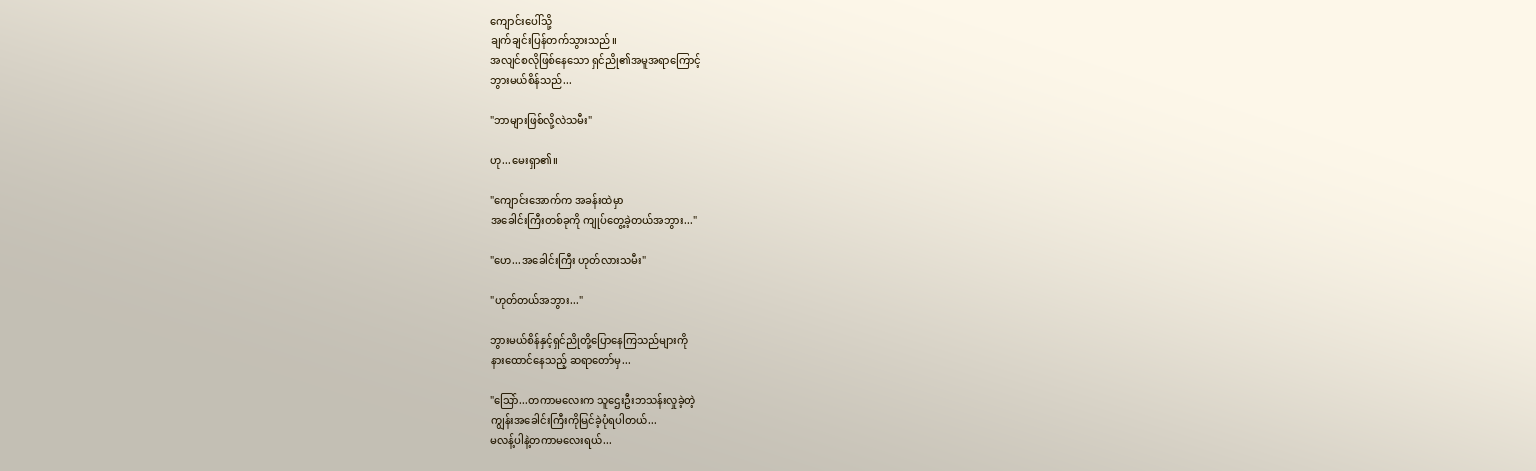ကျောင်းပေါ်သို့
ချက်ချင်းပြန်တက်သွားသည်။
အလျင်စလိုဖြစ်နေသော ရှင်ညို၏အမူအရာကြောင့်
ဘွားမယ်စိန်သည်...

"ဘာများဖြစ်လို့လဲသမီး"

ဟု...မေးရှာ၏။

"ကျောင်းအောက်က အခန်းထဲမှာ
အခေါင်းကြီးတစ်ခုကို ကျုပ်တွေ့ခဲ့တယ်အဘွား..."

"ဟေ...အခေါင်းကြီး ဟုတ်လားသမီး"

"ဟုတ်တယ်အဘွား..."

ဘွားမယ်စိန်နှင့်ရှင်ညိုတို့ပြောနေကြသည်များကို
နားထောင်နေသည့် ဆရာတော်မှ...

"သြော်...တကာမလေးက သူဌေးဦးဘသန်းလှုခဲ့တဲ့
ကျွန်းအခေါင်းကြီးကိုမြင်ခဲ့ပုံရပါတယ်...
မလန့်ပါနဲ့တကာမလေးရယ်...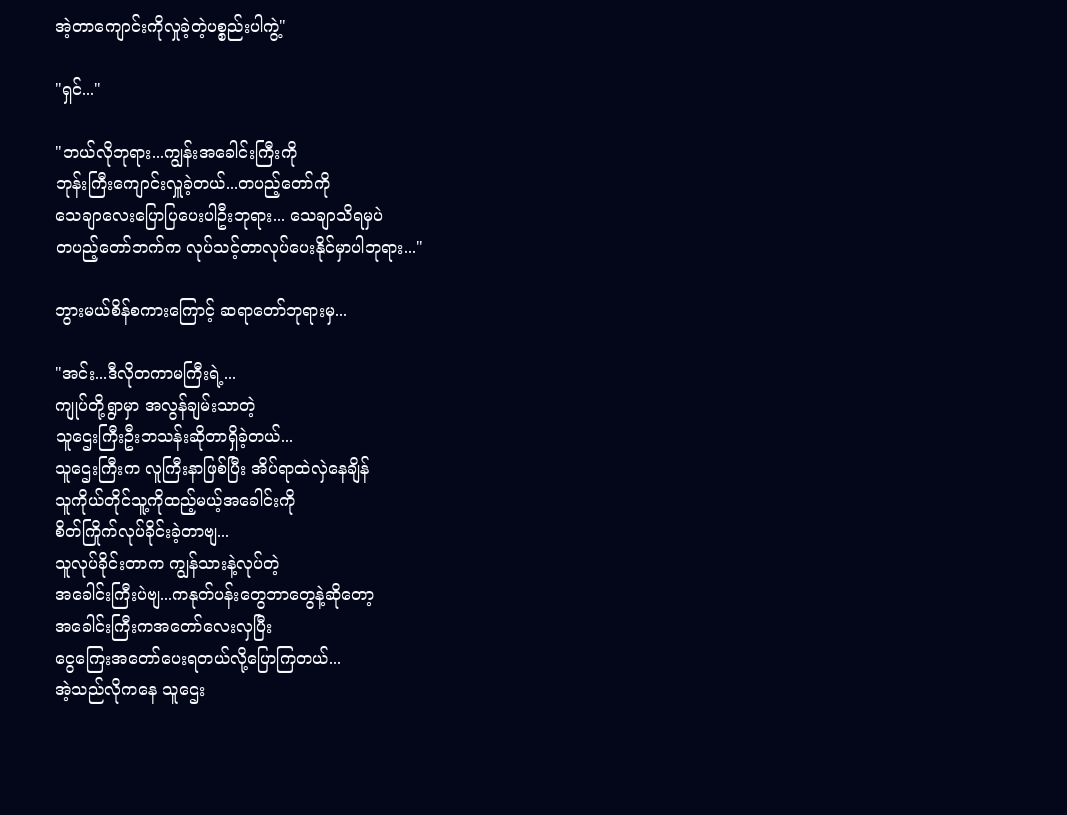အဲ့တာကျောင်းကိုလှုခဲ့တဲ့ပစ္စည်းပါကွဲ့"

"ရှင်..."

"ဘယ်လိုဘုရား...ကျွန်းအခေါင်းကြီးကို
ဘုန်းကြီးကျောင်းလှူခဲ့တယ်...တပည့်တော်ကို
သေချာလေးပြောပြပေးပါဦးဘုရား... သေချာသိရမှပဲ
တပည့်တော်ဘက်က လုပ်သင့်တာလုပ်ပေးနိုင်မှာပါဘုရား..."

ဘွားမယ်စိန်စကားကြောင့် ဆရာတော်ဘုရားမှ...

"အင်း...ဒီလိုတကာမကြီးရဲ့...
ကျုပ်တို့ရွာမှာ အလွန်ချမ်းသာတဲ့
သူဌေးကြီးဦးဘသန်းဆိုတာရှိခဲ့တယ်...
သူဌေးကြီးက လူကြီးနာဖြစ်ပြီး အိပ်ရာထဲလှဲနေချိန်
သူကိုယ်တိုင်သူ့ကိုထည့်မယ့်အခေါင်းကို
စိတ်ကြိုက်လုပ်ခိုင်းခဲ့တာဗျ...
သူလုပ်ခိုင်းတာက ကျွန်သားနဲ့လုပ်တဲ့
အခေါင်းကြီးပဲဗျ...ကနုတ်ပန်းတွေဘာတွေနဲ့ဆိုတော့
အခေါင်းကြီးကအတော်လေးလှပြီး
ငွေကြေးအတော်ပေးရတယ်လို့ပြောကြတယ်...
အဲ့သည်လိုကနေ သူဌေး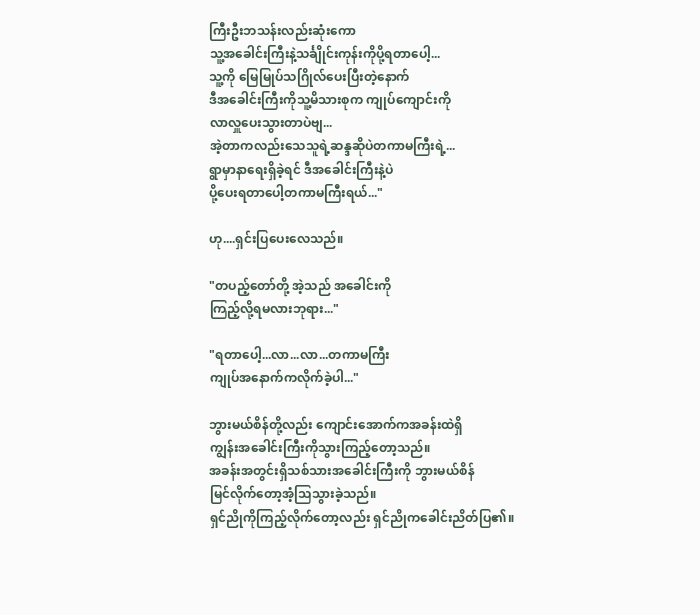ကြီးဦးဘသန်းလည်းဆုံးကော
သူ့အခေါင်းကြီးနဲ့သင်္ချိုင်းကုန်းကိုပို့ရတာပေါ့...
သူ့ကို မြေမြုပ်သဂြိုလ်ပေးပြီးတဲ့နောက်
ဒီအခေါင်းကြီးကိုသူ့မိသားစုက ကျုပ်ကျောင်းကို
လာလှူပေးသွားတာပဲဗျ...
အဲ့တာကလည်းသေသူရဲ့ဆန္ဒဆိုပဲတကာမကြီးရဲ့...
ရွာမှာနာရေးရှိခဲ့ရင် ဒီအခေါင်းကြီးနဲ့ပဲ
ပို့ပေးရတာပေါ့တကာမကြီးရယ်..."

ဟု....ရှင်းပြပေးလေသည်။

"တပည့်တော်တို့ အဲ့သည် အခေါင်းကို
ကြည့်လို့ရမလားဘုရား..."

"ရတာပေါ့...လာ...လာ...တကာမကြီး
ကျုပ်အနောက်ကလိုက်ခဲ့ပါ..."

ဘွားမယ်စိန်တို့လည်း ကျောင်းအောက်ကအခန်းထဲရှိ
ကျွန်းအခေါင်းကြီးကိုသွားကြည့်တော့သည်။
အခန်းအတွင်းရှိသစ်သားအခေါင်းကြီးကို ဘွားမယ်စိန်
မြင်လိုက်တော့အံ့သြသွားခဲ့သည်။
ရှင်ညိုကိုကြည့်လိုက်တော့လည်း ရှင်ညိုကခေါင်းညိတ်ပြ၏။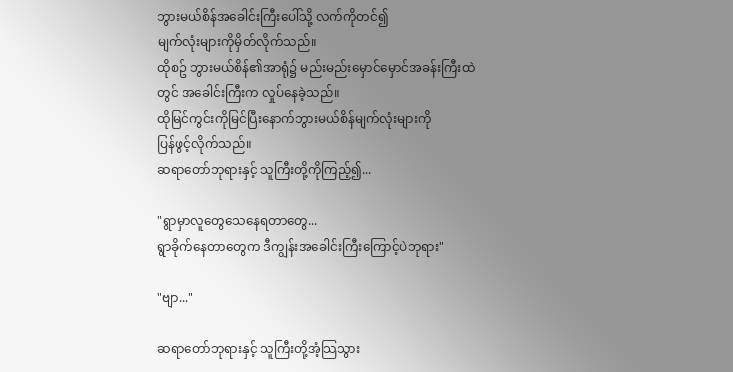ဘွားမယ်စိန်အခေါင်းကြီးပေါ်သို့ လက်ကိုတင်၍
မျက်လုံးများကိုမှိတ်လိုက်သည်။
ထိုစဥ် ဘွားမယ်စိန်၏အာရုံ၌ မည်းမည်းမှောင်မှောင်အခန်းကြီးထဲတွင် အခေါင်းကြီးက လှုပ်နေခဲ့သည်။
ထိုမြင်ကွင်းကိုမြင်ပြီးနောက်ဘွားမယ်စိန်မျက်လုံးများကို
ပြန်ဖွင့်လိုက်သည်။
ဆရာတော်ဘုရားနှင့် သူကြီးတို့ကိုကြည့်၍...

"ရွာမှာလူတွေသေနေရတာတွေ...
ရွာခိုက်နေတာတွေက ဒီကျွန်းအခေါင်းကြီးကြောင့်ပဲဘုရား"

"ဗျာ..."

ဆရာတော်ဘုရားနှင့် သူကြီးတို့အံ့သြသွား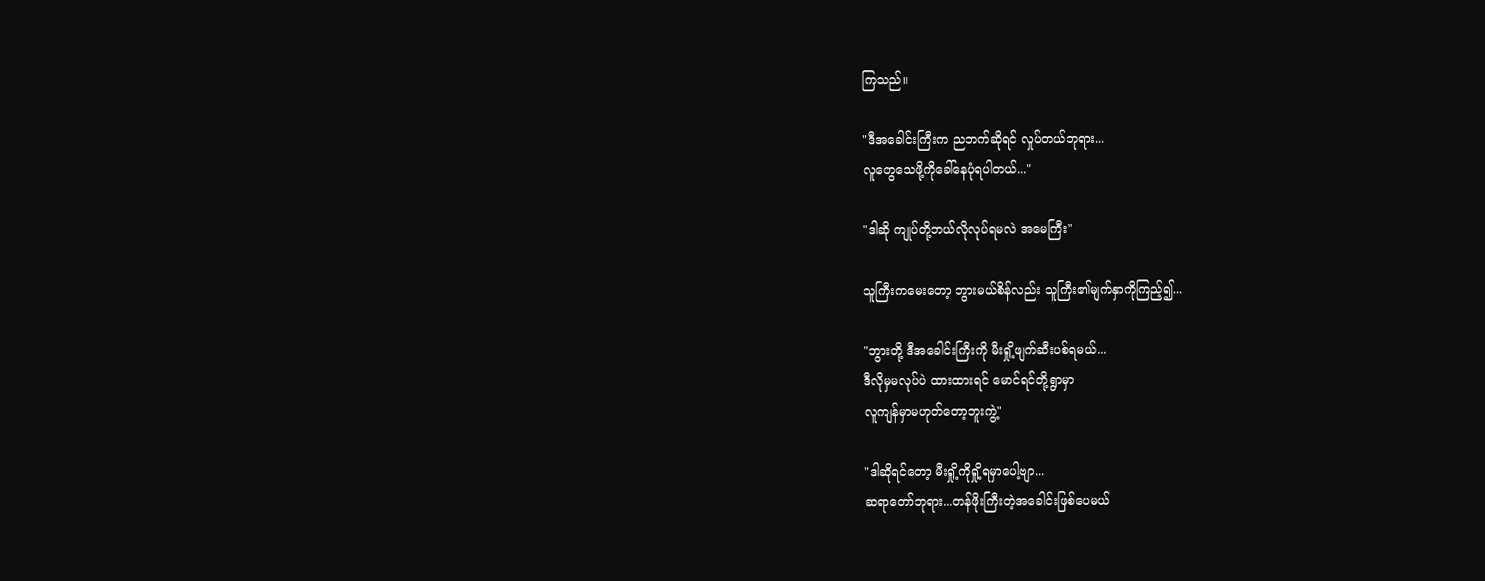ကြသည်။

"ဒီအခေါင်းကြီးက ညဘက်ဆိုရင် လှုပ်တယ်ဘုရား...
လူတွေသေဖို့ကိုခေါ်နေပုံရပါတယ်..."

"ဒါဆို ကျုပ်တို့ဘယ်လိုလုပ်ရမလဲ အမေကြီး"

သူကြီးကမေးတော့ ဘွားမယ်စိန်လည်း သူကြီး၏မျက်နှာကိုကြည့်၍...

"ဘွားတို့ ဒီအခေါင်းကြီးကို မီးရှို့ဖျက်ဆီးပစ်ရမယ်...
ဒီလိုမှမလုပ်ပဲ ထားထားရင် မောင်ရင်တို့ရွာမှာ
လူကျန်မှာမဟုတ်တော့ဘူးကွဲ့"

"ဒါဆိုရင်တော့ မီးရှို့ကိုရှို့ရမှာပေါ့ဗျာ...
ဆရာတော်ဘုရား...တန်ဖိုးကြီးတဲ့အခေါင်းဖြစ်ပေမယ်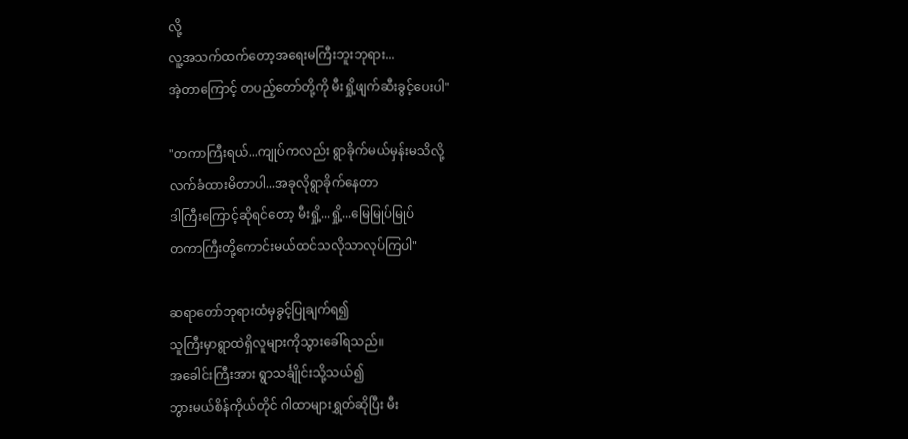လို့
လူ့အသက်ထက်တော့အရေးမကြီးဘူးဘုရား...
အဲ့တာကြောင့် တပည့်တော်တို့ကို မီးရှို့ဖျက်ဆီးခွင့်ပေးပါ"

"တကာကြီးရယ်...ကျုပ်ကလည်း ရွာခိုက်မယ်မှန်းမသိလို့
လက်ခံထားမိတာပါ...အခုလိုရွာခိုက်နေတာ
ဒါကြီးကြောင့်ဆိုရင်တော့ မီးရှို့...ရှို့...မြေမြုပ်မြုပ်
တကာကြီးတို့ကောင်းမယ်ထင်သလိုသာလုပ်ကြပါ"

ဆရာတော်ဘုရားထံမှခွင့်ပြုချက်ရ၍
သူကြီးမှာရွာထဲရှိလူများကိုသွားခေါ်ရသည်။
အခေါင်းကြီးအား ရွာသင်္ချိုင်းသို့သယ်၍
ဘွားမယ်စိန်ကိုယ်တိုင် ဂါထာများရွှတ်ဆိုပြီး မီး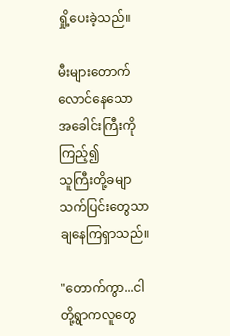ရှို့ပေးခဲ့သည်။

မီးများတောက်လောင်နေသော အခေါင်းကြီးကိုကြည့်၍
သူကြီးတို့ခမျာသက်ပြင်းတွေသာချနေကြရှာသည်။

"တောက်ကွာ...ငါတို့ရွာကလူတွေ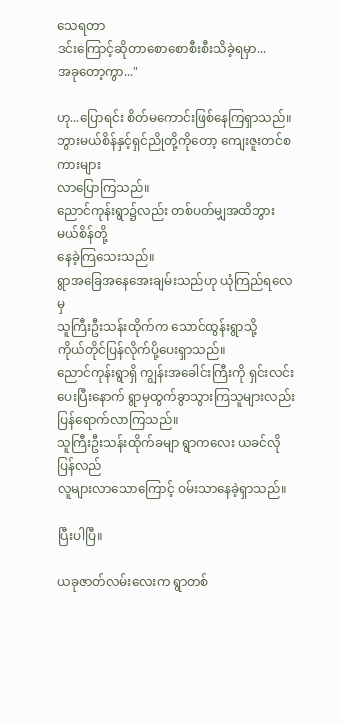သေရတာ
ဒင်းကြောင့်ဆိုတာစောစောစီးစီးသိခဲ့ရမှာ...
အခုတော့ကွာ..."

ဟု...ပြောရင်း စိတ်မကောင်းဖြစ်နေကြရှာသည်။
ဘွားမယ်စိန်နှင့်ရှင်ညိုတို့ကိုတော့ ကျေးဇူးတင်စကားများ
လာပြောကြသည်။
ညောင်ကုန်းရွာ၌လည်း တစ်ပတ်မျှအထိဘွားမယ်စိန်တို့
နေခဲ့ကြသေးသည်။
ရွာအခြေအနေအေးချမ်းသည်ဟု ယုံကြည်ရလေမှ
သူကြီးဦးသန်းထိုက်က သောင်ထွန်းရွာသို့
ကိုယ်တိုင်ပြန်လိုက်ပို့ပေးရှာသည်။
ညောင်ကုန်းရွာရှိ ကျွန်းအခေါင်းကြီးကို ရှင်းလင်းပေးပြီးနောက် ရွာမှထွက်ခွာသွားကြသူများလည်း
ပြန်ရောက်လာကြသည်။
သူကြီးဦးသန်းထိုက်ခမျာ ရွာကလေး ယခင်လိုပြန်လည်
လူများလာသောကြောင့် ဝမ်းသာနေခဲ့ရှာသည်။

ပြီးပါပြီ။

ယခုဇာတ်လမ်းလေးက ရွာတစ်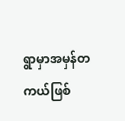ရွာမှာအမှန်တကယ်ဖြစ်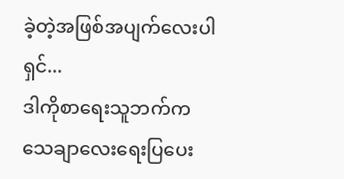ခဲ့တဲ့အဖြစ်အပျက်လေးပါရှင်...
ဒါကိုစာရေးသူဘက်က သေချာလေးရေးပြပေး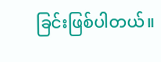ခြင်းဖြစ်ပါတယ်။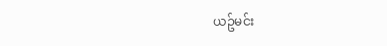ယဥ်မင်း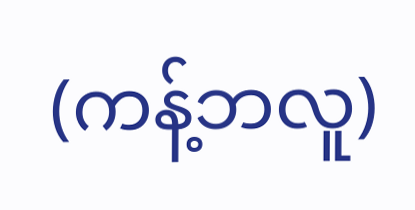(ကန့်ဘလူ)